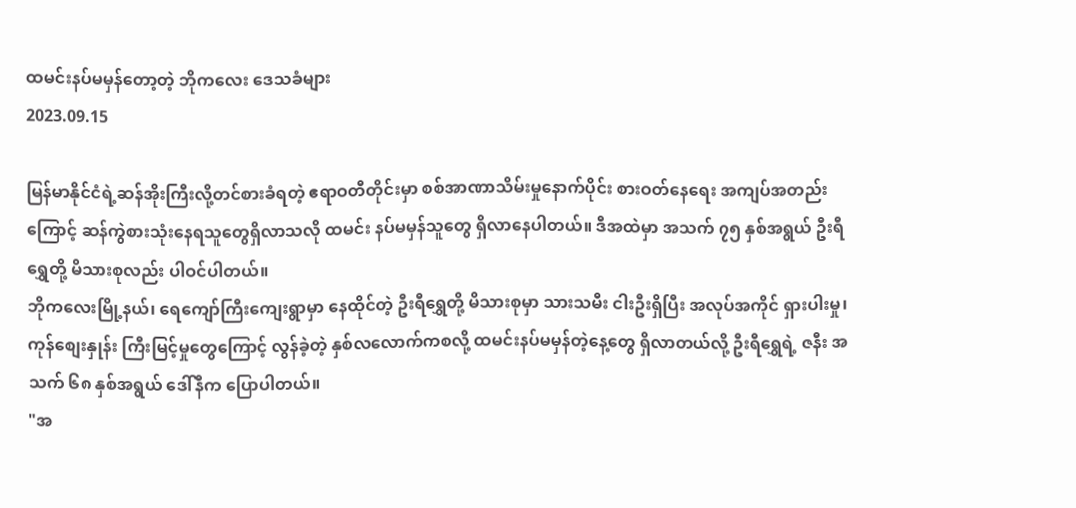ထမင်းနပ်မမှန်တော့တဲ့ ဘိုကလေး ဒေသခံများ
2023.09.15

မြန်မာနိုင်ငံရဲ့ဆန်အိုးကြီးလို့တင်စားခံရတဲ့ ဧရာဝတီတိုင်းမှာ စစ်အာဏာသိမ်းမှုနောက်ပိုင်း စားဝတ်နေရေး အကျပ်အတည်းကြောင့် ဆန်ကွဲစားသုံးနေရသူတွေရှိလာသလို ထမင်း နပ်မမှန်သူတွေ ရှိလာနေပါတယ်။ ဒီအထဲမှာ အသက် ၇၅ နှစ်အရွယ် ဦးရီရွှေတို့ မိသားစုလည်း ပါဝင်ပါတယ်။
ဘိုကလေးမြို့နယ်၊ ရေကျော်ကြီးကျေးရွာမှာ နေထိုင်တဲ့ ဦးရီရွှေတို့ မိသားစုမှာ သားသမီး ငါးဦးရှိပြီး အလုပ်အကိုင် ရှားပါးမှု၊ ကုန်စျေးနှုန်း ကြီးမြင့်မှုတွေကြောင့် လွန်ခဲ့တဲ့ နှစ်လလောက်ကစလို့ ထမင်းနပ်မမှန်တဲ့နေ့တွေ ရှိလာတယ်လို့ ဦးရီရွှေရဲ့ ဇနီး အသက် ၆၈ နှစ်အရွယ် ဒေါ်နီက ပြောပါတယ်။
"အ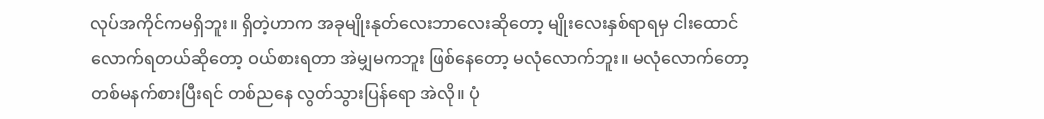လုပ်အကိုင်ကမရှိဘူး။ ရှိတဲ့ဟာက အခုမျိုးနုတ်လေးဘာလေးဆိုတော့ မျိုးလေးနှစ်ရာရမှ ငါးထောင်လောက်ရတယ်ဆိုတော့ ဝယ်စားရတာ အဲမျှမကဘူး ဖြစ်နေတော့ မလုံလောက်ဘူး။ မလုံလောက်တော့ တစ်မနက်စားပြီးရင် တစ်ညနေ လွတ်သွားပြန်ရော အဲလို။ ပုံ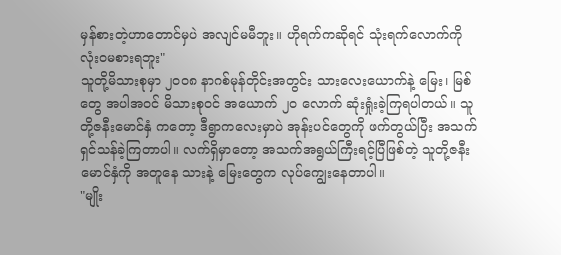မှန်စားတဲ့ဟာတောင်မှပဲ အလျင်မမီဘူး။ ဟိုရက်ကဆိုရင် သုံးရက်လောက်ကို လုံးဝမစားရဘူး"
သူတို့မိသားစုမှာ ၂၀၀၈ နာဂစ်မုန်တိုင်းအတွင်း သားလေးယောက်နဲ့ မြေး၊ မြစ်တွေ အပါအဝင် မိသားစုဝင် အယောက် ၂၀ လောက် ဆုံးရှုံးခဲ့ကြရပါတယ်။ သူတို့ဇနီးမောင်နှံ ကတော့ ဒီရွာကလေးမှာပဲ အုန်းပင်တွေကို ဖက်တွယ်ပြီး အသက်ရှင်သန်ခဲ့ကြတာပါ။ လက်ရှိမှာတော့ အသက်အရွယ်ကြီးရင့်ပြီဖြစ်တဲ့ သူတို့ဇနီးမောင်နှံကို အတူနေ သားနဲ့ မြေးတွေက လုပ်ကျွေးနေတာပါ။
"မျိုး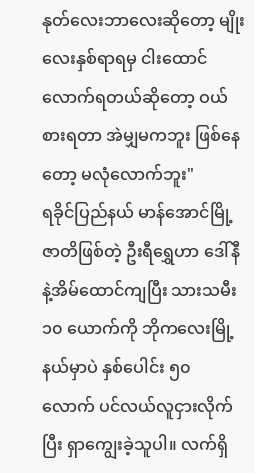နုတ်လေးဘာလေးဆိုတော့ မျိုးလေးနှစ်ရာရမှ ငါးထောင်လောက်ရတယ်ဆိုတော့ ဝယ်စားရတာ အဲမျှမကဘူး ဖြစ်နေတော့ မလုံလောက်ဘူး"
ရခိုင်ပြည်နယ် မာန်အောင်မြို့ဇာတိဖြစ်တဲ့ ဦးရီရွှေဟာ ဒေါ်နီနဲ့အိမ်ထောင်ကျပြီး သားသမီး ၁၀ ယောက်ကို ဘိုကလေးမြို့နယ်မှာပဲ နှစ်ပေါင်း ၅၀ လောက် ပင်လယ်လူငှားလိုက်ပြီး ရှာကျွေးခဲ့သူပါ။ လက်ရှိ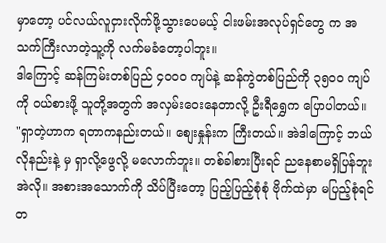မှာတော့ ပင်လယ်လူငှားလိုက်ဖို့သွားပေမယ့် ငါးဖမ်းအလုပ်ရှင်တွေ က အသက်ကြီးလာတဲ့သူ့ကို လက်မခံတော့ပါဘူး။
ဒါကြောင့် ဆန်ကြမ်းတစ်ပြည် ၄၀၀၀ ကျပ်နဲ့ ဆန်ကွဲတစ်ပြည်ကို ၃၅၀၀ ကျပ်ကို ဝယ်စားဖို့ သူတို့အတွက် အလှမ်းဝေးနေတာလို့ ဦးရီရွှေက ပြောပါတယ်။
"ရှာတဲ့ဟာက ရတာကနည်းတယ်။ စျေးနှုန်းက ကြီးတယ်။ အဲဒါကြောင့် ဘယ်လိုနည်းနဲ့ မှ ရှာလို့ဖွေလို့ မလောက်ဘူး။ တစ်ခါစားပြီးရင် ညနေစာမရှိပြန်ဘူး အဲလို။ အစားအသောက်ကို သိပ်ပြီးတော့ ပြည့်ပြည့်စုံစုံ ဗိုက်ထဲမှာ မပြည့်စုံရင် တ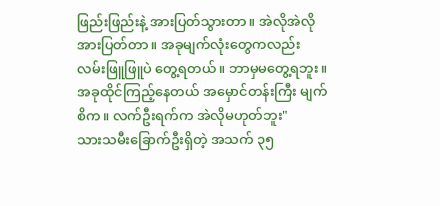ဖြည်းဖြည်းနဲ့ အားပြတ်သွားတာ။ အဲလိုအဲလို အားပြတ်တာ။ အခုမျက်လုံးတွေကလည်း လမ်းဖြူဖြူပဲ တွေ့ရတယ်။ ဘာမှမတွေ့ရဘူး။ အခုထိုင်ကြည့်နေတယ် အမှောင်တန်းကြီး မျက်စိက။ လက်ဦးရက်က အဲလိုမဟုတ်ဘူး"
သားသမီးခြောက်ဦးရှိတဲ့ အသက် ၃၅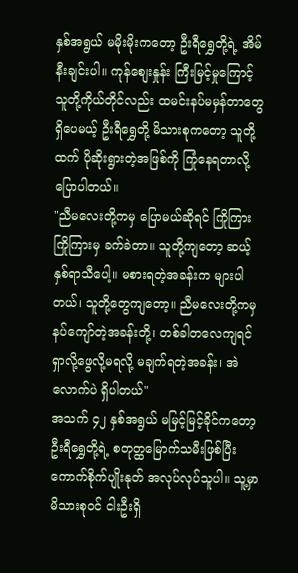နှစ်အရွယ် မမိုးမိုးကတော့ ဦးရီရွှေတို့ရဲ့ အိမ်နီးချင်းပါ။ ကုန်စျေးနှုန်း ကြီးမြင့်မှုကြောင့် သူတို့ကိုယ်တိုင်လည်း ထမင်းနပ်မမှန်တာတွေရှိပေမယ့် ဦးရီရွှေတို့ မိသားစုကတော့ သူတို့ထက် ပိုဆိုးရွားတဲ့အဖြစ်ကို ကြုံနေရတာလို့ ပြောပါတယ်။
"ညီမလေးတို့ကမှ ပြောမယ်ဆိုရင် ကြိုကြားကြိုကြားမှ ခက်ခဲတာ။ သူတို့ကျတော့ ဆယ့်နှစ်ရာသီပေါ့။ မစားရတဲ့အခန်းက များပါတယ်၊ သူတို့တွေကျတော့။ ညီမလေးတို့ကမှ နပ်ကျော်တဲ့အခန်းတို့၊ တစ်ခါတလေကျရင် ရှာလို့ဖွေလို့မရလို့ မချက်ရတဲ့အခန်း၊ အဲလောက်ပဲ ရှိပါတယ်"
အသက် ၄၂ နှစ်အရွယ် မမြင့်မြင့်ခိုင်ကတော့ ဦးရီရွှေတို့ရဲ့ စတုတ္ထမြောက်သမီးဖြစ်ပြီး ကောက်စိုက်ပျိုးနုတ် အလုပ်လုပ်သူပါ။ သူ့မှာ မိသားစုဝင် ငါးဦးရှိ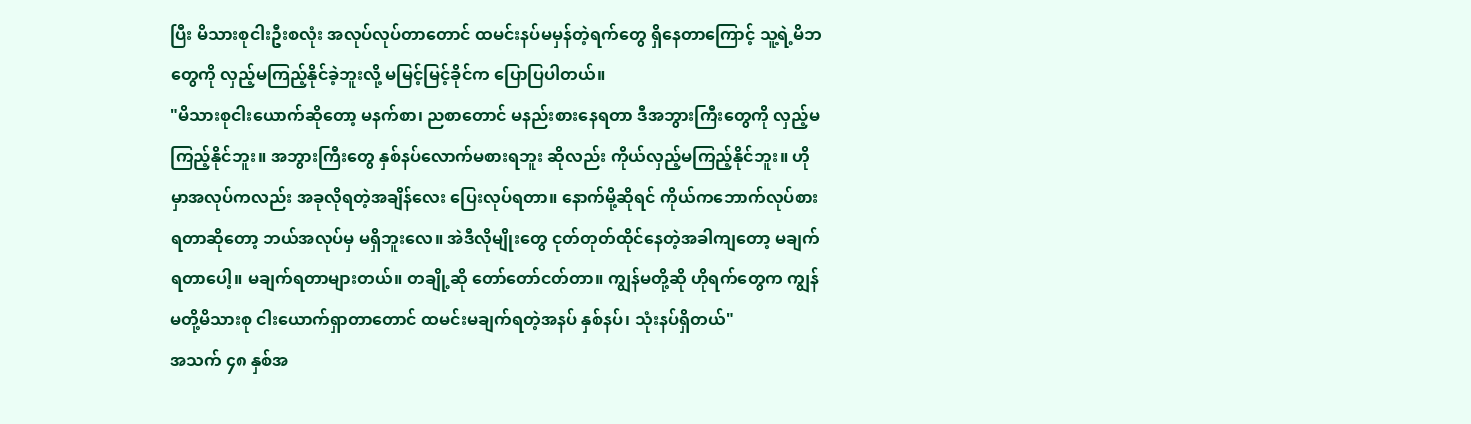ပြီး မိသားစုငါးဦးစလုံး အလုပ်လုပ်တာတောင် ထမင်းနပ်မမှန်တဲ့ရက်တွေ ရှိနေတာကြောင့် သူ့ရဲ့မိဘတွေကို လှည့်မကြည့်နိုင်ခဲ့ဘူးလို့ မမြင့်မြင့်ခိုင်က ပြောပြပါတယ်။
"မိသားစုငါးယောက်ဆိုတော့ မနက်စာ၊ ညစာတောင် မနည်းစားနေရတာ ဒီအဘွားကြီးတွေကို လှည့်မကြည့်နိုင်ဘူး။ အဘွားကြီးတွေ နှစ်နပ်လောက်မစားရဘူး ဆိုလည်း ကိုယ်လှည့်မကြည့်နိုင်ဘူး။ ဟိုမှာအလုပ်ကလည်း အခုလိုရတဲ့အချိန်လေး ပြေးလုပ်ရတာ။ နောက်မို့ဆိုရင် ကိုယ်ကဘောက်လုပ်စားရတာဆိုတော့ ဘယ်အလုပ်မှ မရှိဘူးလေ။ အဲဒီလိုမျိုးတွေ ငုတ်တုတ်ထိုင်နေတဲ့အခါကျတော့ မချက်ရတာပေါ့။ မချက်ရတာများတယ်။ တချို့ဆို တော်တော်ငတ်တာ။ ကျွန်မတို့ဆို ဟိုရက်တွေက ကျွန်မတို့မိသားစု ငါးယောက်ရှာတာတောင် ထမင်းမချက်ရတဲ့အနပ် နှစ်နပ်၊ သုံးနပ်ရှိတယ်"
အသက် ၄၈ နှစ်အ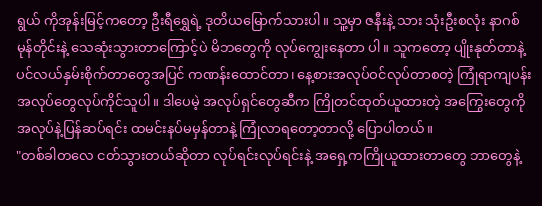ရွယ် ကိုအုန်းမြင့်ကတော့ ဦးရီရွှေရဲ့ ဒုတိယမြောက်သားပါ။ သူ့မှာ ဇနီးနဲ့ သား သုံးဦးစလုံး နာဂစ်မုန်တိုင်းနဲ့ သေဆုံးသွားတာကြောင့်ပဲ မိဘတွေကို လုပ်ကျွေးနေတာ ပါ။ သူကတော့ ပျိုးနုတ်တာနဲ့ ပင်လယ်နှမ်းစိုက်တာတွေအပြင် ကဏန်းထောင်တာ၊ နေ့စားအလုပ်ဝင်လုပ်တာစတဲ့ ကြုံရာကျပန်း အလုပ်တွေလုပ်ကိုင်သူပါ။ ဒါပေမဲ့ အလုပ်ရှင်တွေဆီက ကြိုတင်ထုတ်ယူထားတဲ့ အကြွေးတွေကို အလုပ်နဲ့ပြန်ဆပ်ရင်း ထမင်းနပ်မမှန်တာနဲ့ ကြုံလာရတော့တာလို့ ပြောပါတယ်။
"တစ်ခါတလေ ငတ်သွားတယ်ဆိုတာ လုပ်ရင်းလုပ်ရင်းနဲ့ အရှေ့ကကြိုယူထားတာတွေ ဘာတွေနဲ့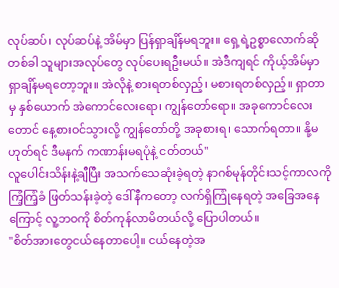လုပ်ဆပ်၊ လုပ်ဆပ်နဲ့ အိမ်မှာ ပြန်ရှာချိန်မရဘူး။ ရှေ့ရဲ့ဥစ္စာလောက်ဆိုတစ်ခါ သူများအလုပ်တွေ လုပ်ပေးရဦးမယ်။ အဲဒီကျရင် ကိုယ့်အိမ်မှာ ရှာချိန်မရတော့ဘူး။ အဲလိုနဲ့ စားရတစ်လှည့်၊ မစားရတစ်လှည့်။ ရှာတာမှ နှစ်ယောက် အဲကောင်လေးရော၊ ကျွန်တော်ရော။ အခုကောင်လေးတောင် နေ့စားဝင်သွားလို့ ကျွန်တော်တို့ အခုစားရ၊ သောက်ရတာ။ နို့မဟုတ်ရင် ဒီမနက် ကဏာန်းမရပုံနဲ့ ငတ်တယ်"
လူပေါင်းသိန်းနဲ့ချီပြီး အသက်သေဆုံးခဲ့ရတဲ့ နာဂစ်မုန်တိုင်းသင့်ကာလကို ကြံ့ကြံ့ခံ ဖြတ်သန်းခဲ့တဲ့ ဒေါ်နီကတော့ လက်ရှိကြုံနေရတဲ့ အခြေအနေကြောင့် လူ့ဘဝကို စိတ်ကုန်လာမိတယ်လို့ ပြောပါတယ်။
"စိတ်အားတွေငယ်နေတာပေါ့။ ငယ်နေတဲ့အ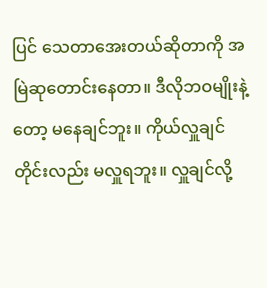ပြင် သေတာအေးတယ်ဆိုတာကို အမြဲဆုတောင်းနေတာ။ ဒီလိုဘဝမျိုးနဲ့တော့ မနေချင်ဘူး။ ကိုယ်လှူချင်တိုင်းလည်း မလှူရဘူး။ လှူချင်လို့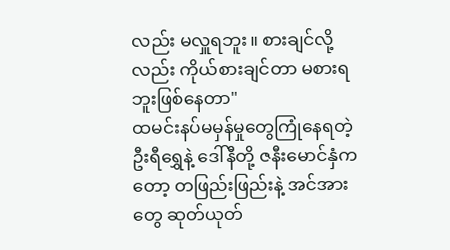လည်း မလှူရဘူး။ စားချင်လို့လည်း ကိုယ်စားချင်တာ မစားရဘူးဖြစ်နေတာ"
ထမင်းနပ်မမှန်မှုတွေကြုံနေရတဲ့ ဦးရီရွှေနဲ့ ဒေါ်နီတို့ ဇနီးမောင်နှံကတော့ တဖြည်းဖြည်းနဲ့ အင်အားတွေ ဆုတ်ယုတ်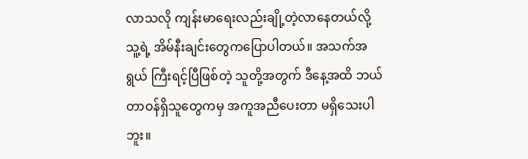လာသလို ကျန်းမာရေးလည်းချို့တဲ့လာနေတယ်လို့ သူ့ရဲ့ အိမ်နီးချင်းတွေကပြောပါတယ်။ အသက်အရွယ် ကြီးရင့်ပြီဖြစ်တဲ့ သူတို့အတွက် ဒီနေ့အထိ ဘယ်တာဝန်ရှိသူတွေကမှ အကူအညီပေးတာ မရှိသေးပါဘူး။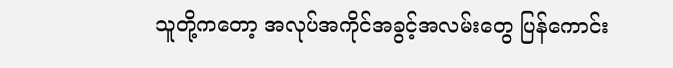သူတို့ကတော့ အလုပ်အကိုင်အခွင့်အလမ်းတွေ ပြန်ကောင်း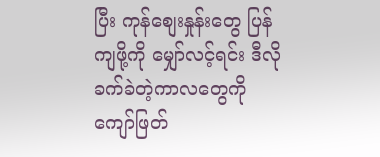ပြီး ကုန်စျေးနှုန်းတွေ ပြန်ကျဖို့ကို မျှော်လင့်ရင်း ဒီလိုခက်ခဲတဲ့ကာလတွေကို ကျော်ဖြတ်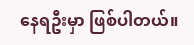နေရဦးမှာ ဖြစ်ပါတယ်။